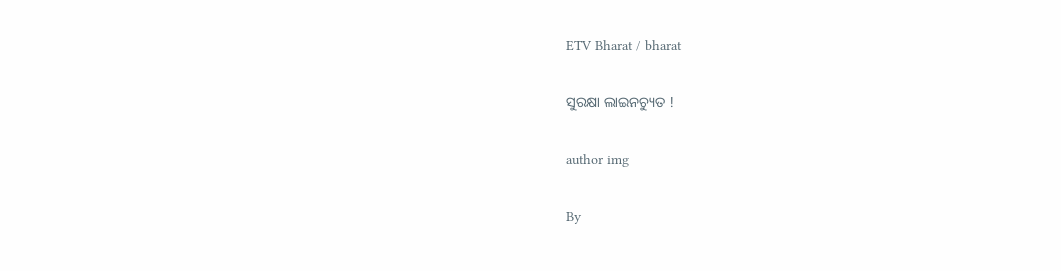ETV Bharat / bharat

ସୁରକ୍ଷା ଲାଇନଚ୍ୟୁତ !

author img

By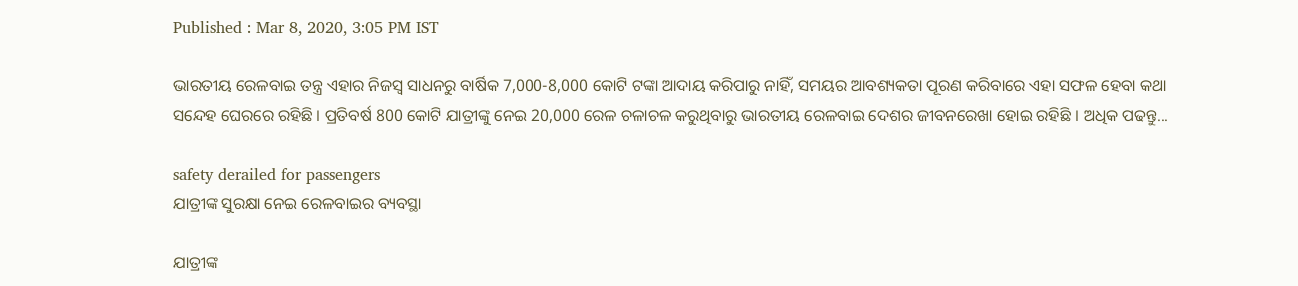Published : Mar 8, 2020, 3:05 PM IST

ଭାରତୀୟ ରେଳବାଇ ତନ୍ତ୍ର ଏହାର ନିଜସ୍ବ ସାଧନରୁ ବାର୍ଷିକ 7,000-8,000 କୋଟି ଟଙ୍କା ଆଦାୟ କରିପାରୁ ନାହିଁ, ସମୟର ଆବଶ୍ୟକତା ପୂରଣ କରିବାରେ ଏହା ସଫଳ ହେବା କଥା ସନ୍ଦେହ ଘେରରେ ରହିଛି । ପ୍ରତିବର୍ଷ 800 କୋଟି ଯାତ୍ରୀଙ୍କୁ ନେଇ 20,000 ରେଳ ଚଳାଚଳ କରୁଥିବାରୁ ଭାରତୀୟ ରେଳବାଇ ଦେଶର ଜୀବନରେଖା ହୋଇ ରହିଛି । ଅଧିକ ପଢନ୍ତୁ...

safety derailed for passengers
ଯାତ୍ରୀଙ୍କ ସୁରକ୍ଷା ନେଇ ରେଳବାଇର ବ୍ୟବସ୍ଥା

ଯାତ୍ରୀଙ୍କ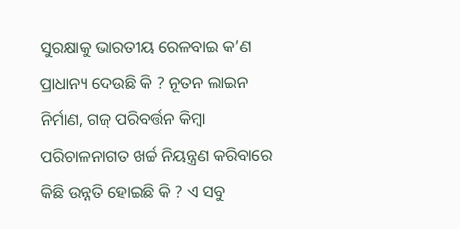ସୁରକ୍ଷାକୁ ଭାରତୀୟ ରେଳବାଇ କ’ଣ ପ୍ରାଧାନ୍ୟ ଦେଉଛି କି ? ନୂତନ ଲାଇନ ନିର୍ମାଣ, ଗଜ୍ ପରିବର୍ତ୍ତନ କିମ୍ବା ପରିଚାଳନାଗତ ଖର୍ଚ୍ଚ ନିୟନ୍ତ୍ରଣ କରିବାରେ କିଛି ଉନ୍ନତି ହୋଇଛି କି ? ଏ ସବୁ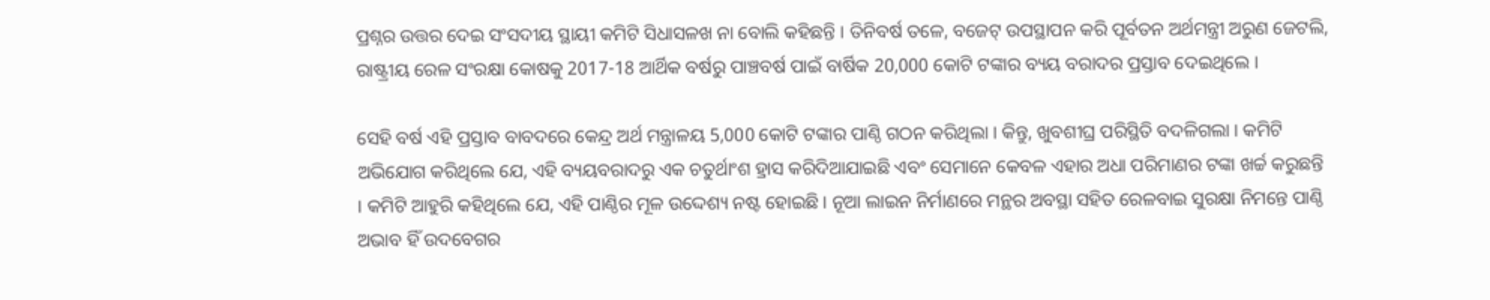ପ୍ରଶ୍ନର ଉତ୍ତର ଦେଇ ସଂସଦୀୟ ସ୍ଥାୟୀ କମିଟି ସିଧାସଳଖ ନା ବୋଲି କହିଛନ୍ତି । ତିନିବର୍ଷ ତଳେ, ବଜେଟ୍‌ ଉପସ୍ଥାପନ କରି ପୂର୍ବତନ ଅର୍ଥମନ୍ତ୍ରୀ ଅରୁଣ ଜେଟଲି, ରାଷ୍ଟ୍ରୀୟ ରେଳ ସଂରକ୍ଷା କୋଷକୁ 2017-18 ଆର୍ଥିକ ବର୍ଷରୁ ପାଞ୍ଚବର୍ଷ ପାଇଁ ବାର୍ଷିକ 20,000 କୋଟି ଟଙ୍କାର ବ୍ୟୟ ବରାଦର ପ୍ରସ୍ତାବ ଦେଇଥିଲେ ।

ସେହି ବର୍ଷ ଏହି ପ୍ରସ୍ତାବ ବାବଦରେ କେନ୍ଦ୍ର ଅର୍ଥ ମନ୍ତ୍ରାଳୟ 5,000 କୋଟି ଟଙ୍କାର ପାଣ୍ଠି ଗଠନ କରିଥିଲା । କିନ୍ତୁ, ଖୁବଶୀଘ୍ର ପରିସ୍ଥିତି ବଦଳିଗଲା । କମିଟି ଅଭିଯୋଗ କରିଥିଲେ ଯେ, ଏହି ବ୍ୟୟବରାଦରୁ ଏକ ଚତୁର୍ଥାଂଶ ହ୍ରାସ କରିଦିଆଯାଇଛି ଏବଂ ସେମାନେ କେବଳ ଏହାର ଅଧା ପରିମାଣର ଟଙ୍କା ଖର୍ଚ୍ଚ କରୁଛନ୍ତି । କମିଟି ଆହୁରି କହିଥିଲେ ଯେ, ଏହି ପାଣ୍ଠିର ମୂଳ ଉଦ୍ଦେଶ୍ୟ ନଷ୍ଟ ହୋଇଛି । ନୂଆ ଲାଇନ ନିର୍ମାଣରେ ମନ୍ଥର ଅବସ୍ଥା ସହିତ ରେଳବାଇ ସୁରକ୍ଷା ନିମନ୍ତେ ପାଣ୍ଠି ଅଭାବ ହିଁ ଉଦବେଗର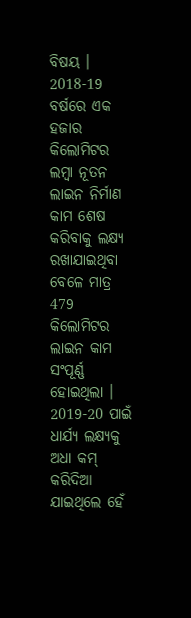ବିଷୟ । 2018-19 ବର୍ଷରେ ଏକ ହଜାର କିଲୋମିଟର ଲମ୍ବା ନୂତନ ଲାଇନ ନିର୍ମାଣ କାମ ଶେଷ କରିବାକୁ ଲକ୍ଷ୍ୟ ରଖାଯାଇଥିବା ବେଳେ ମାତ୍ର 479 କିଲୋମିଟର ଲାଇନ କାମ ସଂପୂର୍ଣ୍ଣ ହୋଇଥିଲା । 2019-20 ପାଇଁ ଧାର୍ଯ୍ୟ ଲକ୍ଷ୍ୟକୁ ଅଧା କମ୍‌ କରିଦିଆ ଯାଇଥିଲେ ହେଁ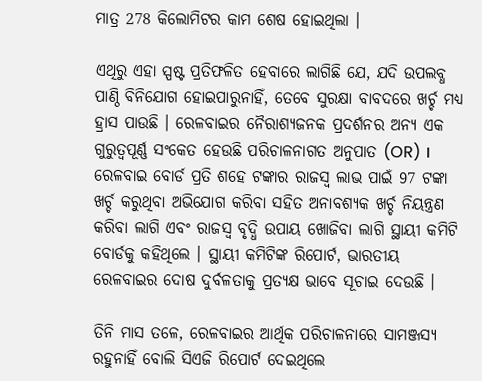ମାତ୍ର 278 କିଲୋମିଟର କାମ ଶେଷ ହୋଇଥିଲା ।

ଏଥିରୁ ଏହା ସ୍ପଷ୍ଟ ପ୍ରତିଫଳିତ ହେବାରେ ଲାଗିଛି ଯେ, ଯଦି ଉପଲବ୍ଧ ପାଣ୍ଠି ବିନିଯୋଗ ହୋଇପାରୁନାହିଁ, ତେବେ ସୁରକ୍ଷା ବାବଦରେ ଖର୍ଚ୍ଚ ମଧ୍ୟ ହ୍ରାସ ପାଉଛି । ରେଳବାଇର ନୈରାଶ୍ୟଜନକ ପ୍ରଦର୍ଶନର ଅନ୍ୟ ଏକ ଗୁରୁତ୍ବପୂର୍ଣ୍ଣ ସଂକେତ ହେଉଛି ପରିଚାଳନାଗତ ଅନୁପାତ (OR) । ରେଳବାଇ ବୋର୍ଡ ପ୍ରତି ଶହେ ଟଙ୍କାର ରାଜସ୍ବ ଲାଭ ପାଇଁ 97 ଟଙ୍କା ଖର୍ଚ୍ଚ କରୁଥିବା ଅଭିଯୋଗ କରିବା ସହିତ ଅନାବଶ୍ୟକ ଖର୍ଚ୍ଚ ନିୟନ୍ତ୍ରଣ କରିବା ଲାଗି ଏବଂ ରାଜସ୍ବ ବୃଦ୍ଧି ଉପାୟ ଖୋଜିବା ଲାଗି ସ୍ଥାୟୀ କମିଟି ବୋର୍ଡକୁ କହିଥିଲେ । ସ୍ଥାୟୀ କମିଟିଙ୍କ ରିପୋର୍ଟ, ଭାରତୀୟ ରେଳବାଇର ଦୋଷ ଦୁର୍ବଳତାକୁ ପ୍ରତ୍ୟକ୍ଷ ଭାବେ ସୂଚାଇ ଦେଉଛି ।

ତିନି ମାସ ତଳେ, ରେଳବାଇର ଆର୍ଥିକ ପରିଚାଳନାରେ ସାମଞ୍ଜସ୍ୟ ରହୁନାହିଁ ବୋଲି ସିଏଜି ରିପୋର୍ଟ ଦେଇଥିଲେ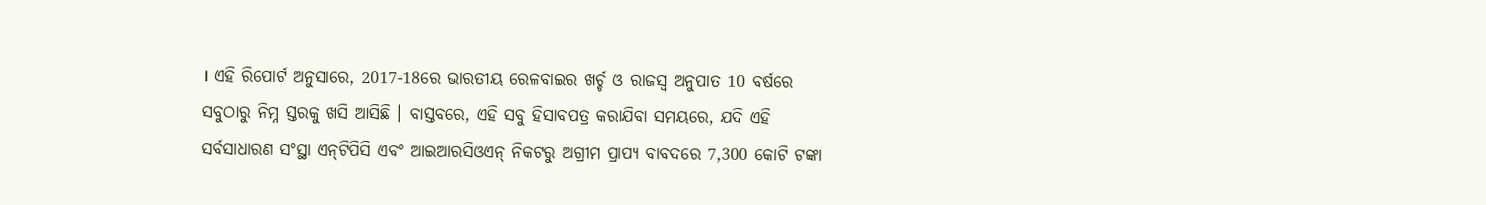। ଏହି ରିପୋର୍ଟ ଅନୁସାରେ, 2017-18ରେ ଭାରତୀୟ ରେଳବାଇର ଖର୍ଚ୍ଚ ଓ ରାଜସ୍ବ ଅନୁପାତ 10 ବର୍ଷରେ ସବୁଠାରୁ ନିମ୍ନ ସ୍ତରକୁ ଖସି ଆସିଛି । ବାସ୍ତବରେ, ଏହି ସବୁ ହିସାବପତ୍ର କରାଯିବା ସମୟରେ, ଯଦି ଏହି ସର୍ବସାଧାରଣ ସଂସ୍ଥା ଏନ୍‌ଟିପିସି ଏବଂ ଆଇଆରସିଓଏନ୍‌ ନିକଟରୁ ଅଗ୍ରୀମ ପ୍ରାପ୍ୟ ବାବଦରେ 7,300 କୋଟି ଟଙ୍କା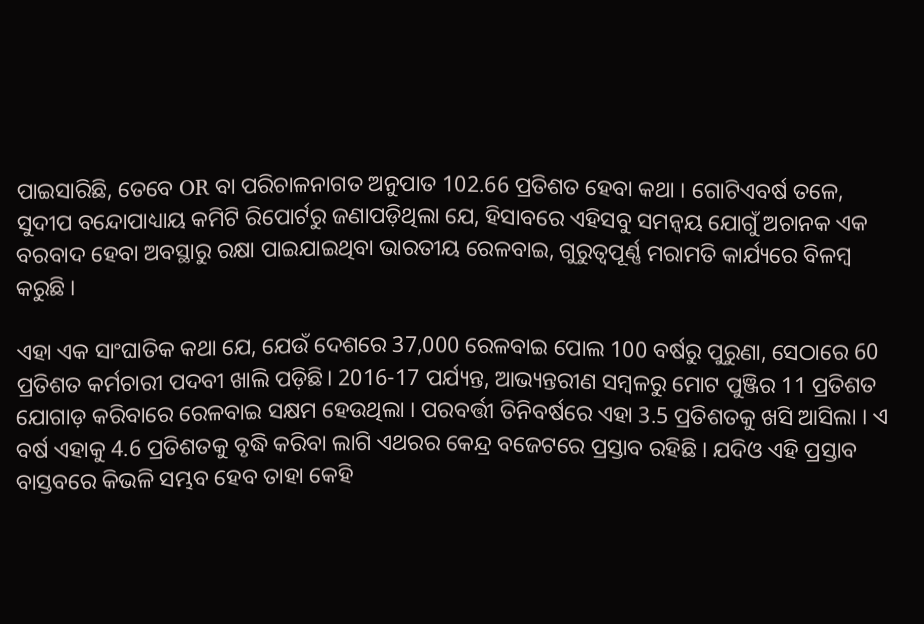ପାଇସାରିଛି, ତେବେ OR ବା ପରିଚାଳନାଗତ ଅନୁପାତ 102.66 ପ୍ରତିଶତ ହେବା କଥା । ଗୋଟିଏବର୍ଷ ତଳେ, ସୁଦୀପ ବନ୍ଦୋପାଧ୍ୟାୟ କମିଟି ରିପୋର୍ଟରୁ ଜଣାପଡ଼ିଥିଲା ଯେ, ହିସାବରେ ଏହିସବୁ ସମନ୍ବୟ ଯୋଗୁଁ ଅଚାନକ ଏକ ବରବାଦ ହେବା ଅବସ୍ଥାରୁ ରକ୍ଷା ପାଇଯାଇଥିବା ଭାରତୀୟ ରେଳବାଇ, ଗୁରୁତ୍ବପୂର୍ଣ୍ଣ ମରାମତି କାର୍ଯ୍ୟରେ ବିଳମ୍ବ କରୁଛି ।

ଏହା ଏକ ସାଂଘାତିକ କଥା ଯେ, ଯେଉଁ ଦେଶରେ 37,000 ରେଳବାଇ ପୋଲ 100 ବର୍ଷରୁ ପୁରୁଣା, ସେଠାରେ 60 ପ୍ରତିଶତ କର୍ମଚାରୀ ପଦବୀ ଖାଲି ପଡ଼ିଛି। 2016-17 ପର୍ଯ୍ୟନ୍ତ, ଆଭ୍ୟନ୍ତରୀଣ ସମ୍ବଳରୁ ମୋଟ ପୁଞ୍ଜିର 11 ପ୍ରତିଶତ ଯୋଗାଡ଼ କରିବାରେ ରେଳବାଇ ସକ୍ଷମ ହେଉଥିଲା । ପରବର୍ତ୍ତୀ ତିନିବର୍ଷରେ ଏହା 3.5 ପ୍ରତିଶତକୁ ଖସି ଆସିଲା । ଏ ବର୍ଷ ଏହାକୁ 4.6 ପ୍ରତିଶତକୁ ବୃଦ୍ଧି କରିବା ଲାଗି ଏଥରର କେନ୍ଦ୍ର ବଜେଟରେ ପ୍ରସ୍ତାବ ରହିଛି । ଯଦିଓ ଏହି ପ୍ରସ୍ତାବ ବାସ୍ତବରେ କିଭଳି ସମ୍ଭବ ହେବ ତାହା କେହି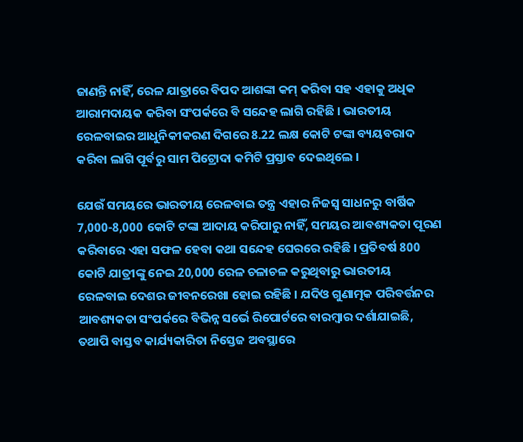ଜାଣନ୍ତି ନାହିଁ, ରେଳ ଯାତ୍ରାରେ ବିପଦ ଆଶଙ୍କା କମ୍‌ କରିବା ସହ ଏହାକୁ ଅଧିକ ଆରାମଦାୟକ କରିବା ସଂପର୍କରେ ବି ସନ୍ଦେହ ଲାଗି ରହିଛି । ଭାରତୀୟ ରେଳବାଇର ଆଧୁନିକୀକରଣ ଦିଗରେ 8.22 ଲକ୍ଷ କୋଟି ଟଙ୍କା ବ୍ୟୟବରାଦ କରିବା ଲାଗି ପୂର୍ବରୁ ସାମ ପିଟ୍ରୋଦା କମିଟି ପ୍ରସ୍ତାବ ଦେଇଥିଲେ ।

ଯେଉଁ ସମୟରେ ଭାରତୀୟ ରେଳବାଇ ତନ୍ତ୍ର ଏହାର ନିଜସ୍ବ ସାଧନରୁ ବାର୍ଷିକ 7,000-8,000 କୋଟି ଟଙ୍କା ଆଦାୟ କରିପାରୁ ନାହିଁ, ସମୟର ଆବଶ୍ୟକତା ପୂରଣ କରିବାରେ ଏହା ସଫଳ ହେବା କଥା ସନ୍ଦେହ ଘେରରେ ରହିଛି । ପ୍ରତିବର୍ଷ 800 କୋଟି ଯାତ୍ରୀଙ୍କୁ ନେଇ 20,000 ରେଳ ଚଳାଚଳ କରୁଥିବାରୁ ଭାରତୀୟ ରେଳବାଇ ଦେଶର ଜୀବନରେଖା ହୋଇ ରହିଛି । ଯଦିଓ ଗୁଣାତ୍ମକ ପରିବର୍ତ୍ତନର ଆବଶ୍ୟକତା ସଂପର୍କରେ ବିଭିନ୍ନ ସର୍ଭେ ରିପୋର୍ଟରେ ବାରମ୍ବାର ଦର୍ଶାଯାଇଛି, ତଥାପି ବାସ୍ତବ କାର୍ଯ୍ୟକାରିତା ନିସ୍ତେଜ ଅବସ୍ଥାରେ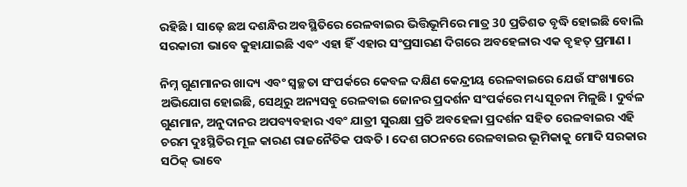ରହିଛି । ସାଢ଼େ ଛଅ ଦଶନ୍ଧିର ଅବସ୍ଥିତିରେ ରେଳବାଇର ଭିତ୍ତିଭୂମିରେ ମାତ୍ର 30 ପ୍ରତିଶତ ବୃଦ୍ଧି ହୋଇଛି ବୋଲି ସରକାରୀ ଭାବେ କୁହାଯାଇଛି ଏବଂ ଏହା ହିଁ ଏହାର ସଂପ୍ରସାରଣ ଦିଗରେ ଅବହେଳାର ଏକ ବୃହତ୍‌ ପ୍ରମାଣ ।

ନିମ୍ନ ଗୁଣମାନର ଖାଦ୍ୟ ଏବଂ ସ୍ବଚ୍ଛତା ସଂପର୍କରେ କେବଳ ଦକ୍ଷିଣ କେନ୍ଦ୍ରୀୟ ରେଳବାଇରେ ଯେଉଁ ସଂଖ୍ୟାରେ ଅଭିଯୋଗ ହୋଇଛି, ସେଥିରୁ ଅନ୍ୟସବୁ ରେଳବାଇ ଜୋନର ପ୍ରଦର୍ଶନ ସଂପର୍କରେ ମଧ୍ୟ ସୂଚନା ମିଳୁଛି । ଦୁର୍ବଳ ଗୁଣମାନ, ଅନୁଦାନର ଅପବ୍ୟବହାର ଏବଂ ଯାତ୍ରୀ ସୁରକ୍ଷା ପ୍ରତି ଅବହେଳା ପ୍ରଦର୍ଶନ ସହିତ ରେଳବାଇର ଏହି ଚରମ ଦୁଃସ୍ଥିତିର ମୂଳ କାରଣ ରାଜନୈତିକ ପଦ୍ଧତି । ଦେଶ ଗଠନରେ ରେଳବାଇର ଭୂମିକାକୁ ମୋଦି ସରକାର ସଠିକ୍‌ ଭାବେ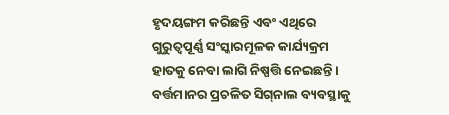ହୃଦୟଙ୍ଗମ କରିଛନ୍ତି ଏବଂ ଏଥିରେ ଗୁରୁତ୍ବପୂର୍ଣ୍ଣ ସଂସ୍କାରମୂଳକ କାର୍ଯ୍ୟକ୍ରମ ହାତକୁ ନେବା ଲାଗି ନିଷ୍ପତ୍ତି ନେଇଛନ୍ତି । ବର୍ତ୍ତମାନର ପ୍ରଚଳିତ ସିଗ୍‌ନାଲ ବ୍ୟବସ୍ଥାକୁ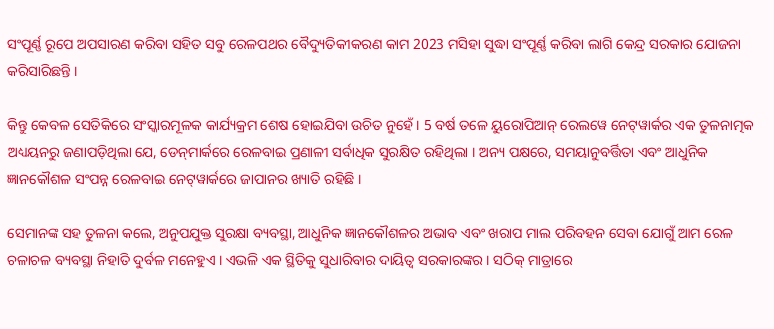ସଂପୂର୍ଣ୍ଣ ରୂପେ ଅପସାରଣ କରିବା ସହିତ ସବୁ ରେଳପଥର ବୈଦ୍ୟୁତିକୀକରଣ କାମ 2023 ମସିହା ସୁଦ୍ଧା ସଂପୂର୍ଣ୍ଣ କରିବା ଲାଗି କେନ୍ଦ୍ର ସରକାର ଯୋଜନା କରିସାରିଛନ୍ତି ।

କିନ୍ତୁ କେବଳ ସେତିକିରେ ସଂସ୍କାରମୂଳକ କାର୍ଯ୍ୟକ୍ରମ ଶେଷ ହୋଇଯିବା ଉଚିତ ନୁହେଁ । 5 ବର୍ଷ ତଳେ ୟୁରୋପିଆନ୍‌ ରେଲୱେ ନେଟ୍‌ୱାର୍କର ଏକ ତୁଳନାତ୍ମକ ଅଧ୍ୟୟନରୁ ଜଣାପଡ଼ିଥିଲା ଯେ, ଡେନ୍‌ମାର୍କରେ ରେଳବାଇ ପ୍ରଣାଳୀ ସର୍ବାଧିକ ସୁରକ୍ଷିତ ରହିଥିଲା । ଅନ୍ୟ ପକ୍ଷରେ, ସମୟାନୁବର୍ତ୍ତିତା ଏବଂ ଆଧୁନିକ ଜ୍ଞାନକୌଶଳ ସଂପନ୍ନ ରେଳବାଇ ନେଟ୍‌ୱାର୍କରେ ଜାପାନର ଖ୍ୟାତି ରହିଛି ।

ସେମାନଙ୍କ ସହ ତୁଳନା କଲେ, ଅନୁପଯୁକ୍ତ ସୁରକ୍ଷା ବ୍ୟବସ୍ଥା, ଆଧୁନିକ ଜ୍ଞାନକୌଶଳର ଅଭାବ ଏବଂ ଖରାପ ମାଲ ପରିବହନ ସେବା ଯୋଗୁଁ ଆମ ରେଳ ଚଳାଚଳ ବ୍ୟବସ୍ଥା ନିହାତି ଦୁର୍ବଳ ମନେହୁଏ । ଏଭଳି ଏକ ସ୍ଥିତିକୁ ସୁଧାରିବାର ଦାୟିତ୍ବ ସରକାରଙ୍କର । ସଠିକ୍‌ ମାତ୍ରାରେ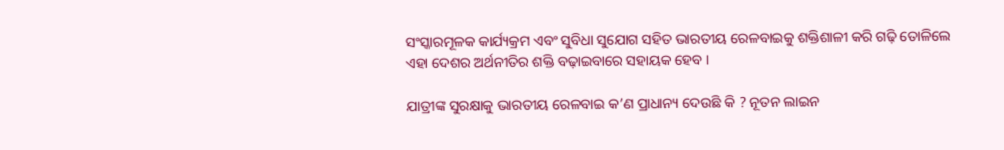ସଂସ୍କାରମୂଳକ କାର୍ଯ୍ୟକ୍ରମ ଏବଂ ସୁବିଧା ସୁଯୋଗ ସହିତ ଭାରତୀୟ ରେଳବାଇକୁ ଶକ୍ତିଶାଳୀ କରି ଗଢ଼ି ତୋଳିଲେ ଏହା ଦେଶର ଅର୍ଥନୀତିର ଶକ୍ତି ବଢ଼ାଇବାରେ ସହାୟକ ହେବ ।

ଯାତ୍ରୀଙ୍କ ସୁରକ୍ଷାକୁ ଭାରତୀୟ ରେଳବାଇ କ’ଣ ପ୍ରାଧାନ୍ୟ ଦେଉଛି କି ? ନୂତନ ଲାଇନ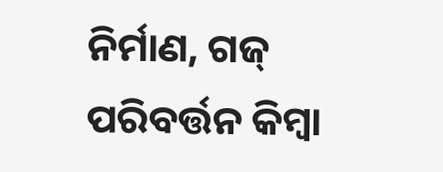ନିର୍ମାଣ, ଗଜ୍ ପରିବର୍ତ୍ତନ କିମ୍ବା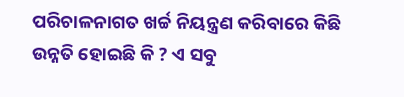ପରିଚାଳନାଗତ ଖର୍ଚ୍ଚ ନିୟନ୍ତ୍ରଣ କରିବାରେ କିଛି ଉନ୍ନତି ହୋଇଛି କି ? ଏ ସବୁ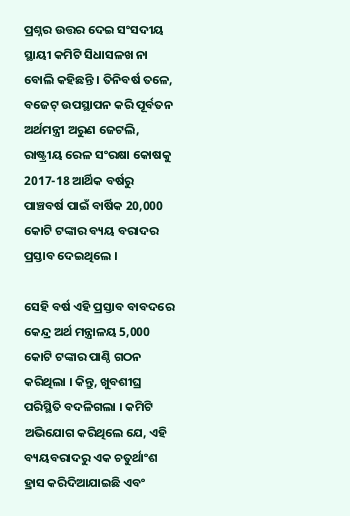ପ୍ରଶ୍ନର ଉତ୍ତର ଦେଇ ସଂସଦୀୟ ସ୍ଥାୟୀ କମିଟି ସିଧାସଳଖ ନା ବୋଲି କହିଛନ୍ତି । ତିନିବର୍ଷ ତଳେ, ବଜେଟ୍‌ ଉପସ୍ଥାପନ କରି ପୂର୍ବତନ ଅର୍ଥମନ୍ତ୍ରୀ ଅରୁଣ ଜେଟଲି, ରାଷ୍ଟ୍ରୀୟ ରେଳ ସଂରକ୍ଷା କୋଷକୁ 2017-18 ଆର୍ଥିକ ବର୍ଷରୁ ପାଞ୍ଚବର୍ଷ ପାଇଁ ବାର୍ଷିକ 20,000 କୋଟି ଟଙ୍କାର ବ୍ୟୟ ବରାଦର ପ୍ରସ୍ତାବ ଦେଇଥିଲେ ।

ସେହି ବର୍ଷ ଏହି ପ୍ରସ୍ତାବ ବାବଦରେ କେନ୍ଦ୍ର ଅର୍ଥ ମନ୍ତ୍ରାଳୟ 5,000 କୋଟି ଟଙ୍କାର ପାଣ୍ଠି ଗଠନ କରିଥିଲା । କିନ୍ତୁ, ଖୁବଶୀଘ୍ର ପରିସ୍ଥିତି ବଦଳିଗଲା । କମିଟି ଅଭିଯୋଗ କରିଥିଲେ ଯେ, ଏହି ବ୍ୟୟବରାଦରୁ ଏକ ଚତୁର୍ଥାଂଶ ହ୍ରାସ କରିଦିଆଯାଇଛି ଏବଂ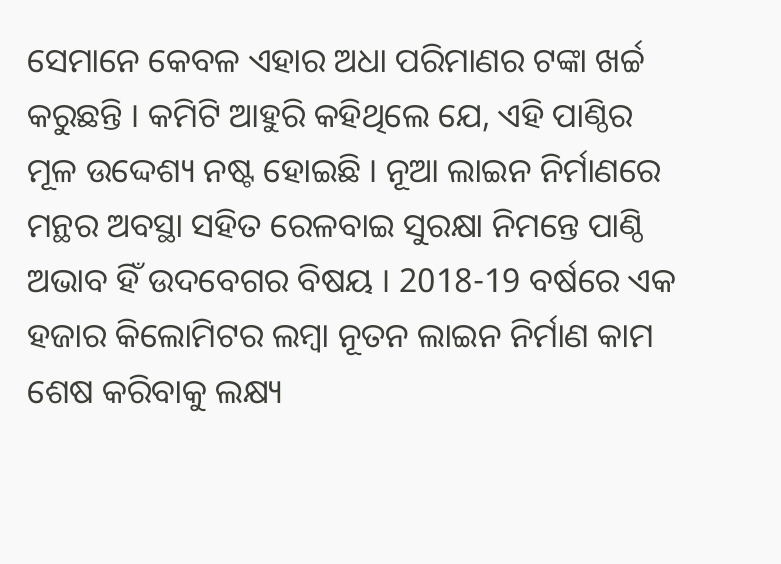ସେମାନେ କେବଳ ଏହାର ଅଧା ପରିମାଣର ଟଙ୍କା ଖର୍ଚ୍ଚ କରୁଛନ୍ତି । କମିଟି ଆହୁରି କହିଥିଲେ ଯେ, ଏହି ପାଣ୍ଠିର ମୂଳ ଉଦ୍ଦେଶ୍ୟ ନଷ୍ଟ ହୋଇଛି । ନୂଆ ଲାଇନ ନିର୍ମାଣରେ ମନ୍ଥର ଅବସ୍ଥା ସହିତ ରେଳବାଇ ସୁରକ୍ଷା ନିମନ୍ତେ ପାଣ୍ଠି ଅଭାବ ହିଁ ଉଦବେଗର ବିଷୟ । 2018-19 ବର୍ଷରେ ଏକ ହଜାର କିଲୋମିଟର ଲମ୍ବା ନୂତନ ଲାଇନ ନିର୍ମାଣ କାମ ଶେଷ କରିବାକୁ ଲକ୍ଷ୍ୟ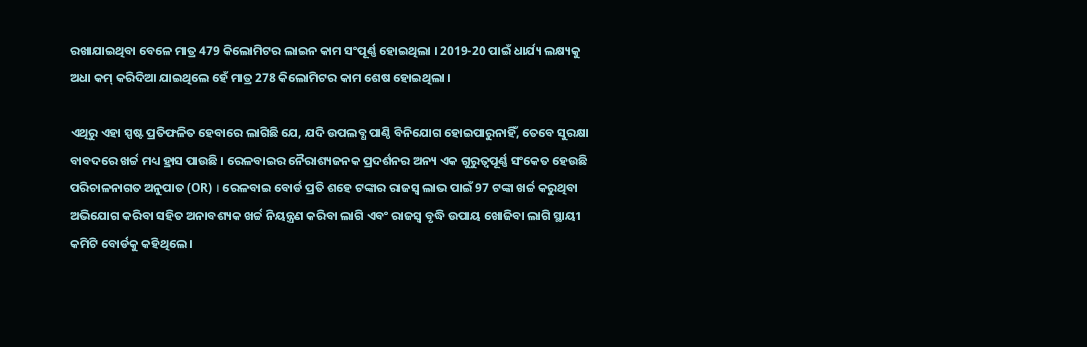ରଖାଯାଇଥିବା ବେଳେ ମାତ୍ର 479 କିଲୋମିଟର ଲାଇନ କାମ ସଂପୂର୍ଣ୍ଣ ହୋଇଥିଲା । 2019-20 ପାଇଁ ଧାର୍ଯ୍ୟ ଲକ୍ଷ୍ୟକୁ ଅଧା କମ୍‌ କରିଦିଆ ଯାଇଥିଲେ ହେଁ ମାତ୍ର 278 କିଲୋମିଟର କାମ ଶେଷ ହୋଇଥିଲା ।

ଏଥିରୁ ଏହା ସ୍ପଷ୍ଟ ପ୍ରତିଫଳିତ ହେବାରେ ଲାଗିଛି ଯେ, ଯଦି ଉପଲବ୍ଧ ପାଣ୍ଠି ବିନିଯୋଗ ହୋଇପାରୁନାହିଁ, ତେବେ ସୁରକ୍ଷା ବାବଦରେ ଖର୍ଚ୍ଚ ମଧ୍ୟ ହ୍ରାସ ପାଉଛି । ରେଳବାଇର ନୈରାଶ୍ୟଜନକ ପ୍ରଦର୍ଶନର ଅନ୍ୟ ଏକ ଗୁରୁତ୍ବପୂର୍ଣ୍ଣ ସଂକେତ ହେଉଛି ପରିଚାଳନାଗତ ଅନୁପାତ (OR) । ରେଳବାଇ ବୋର୍ଡ ପ୍ରତି ଶହେ ଟଙ୍କାର ରାଜସ୍ବ ଲାଭ ପାଇଁ 97 ଟଙ୍କା ଖର୍ଚ୍ଚ କରୁଥିବା ଅଭିଯୋଗ କରିବା ସହିତ ଅନାବଶ୍ୟକ ଖର୍ଚ୍ଚ ନିୟନ୍ତ୍ରଣ କରିବା ଲାଗି ଏବଂ ରାଜସ୍ବ ବୃଦ୍ଧି ଉପାୟ ଖୋଜିବା ଲାଗି ସ୍ଥାୟୀ କମିଟି ବୋର୍ଡକୁ କହିଥିଲେ ।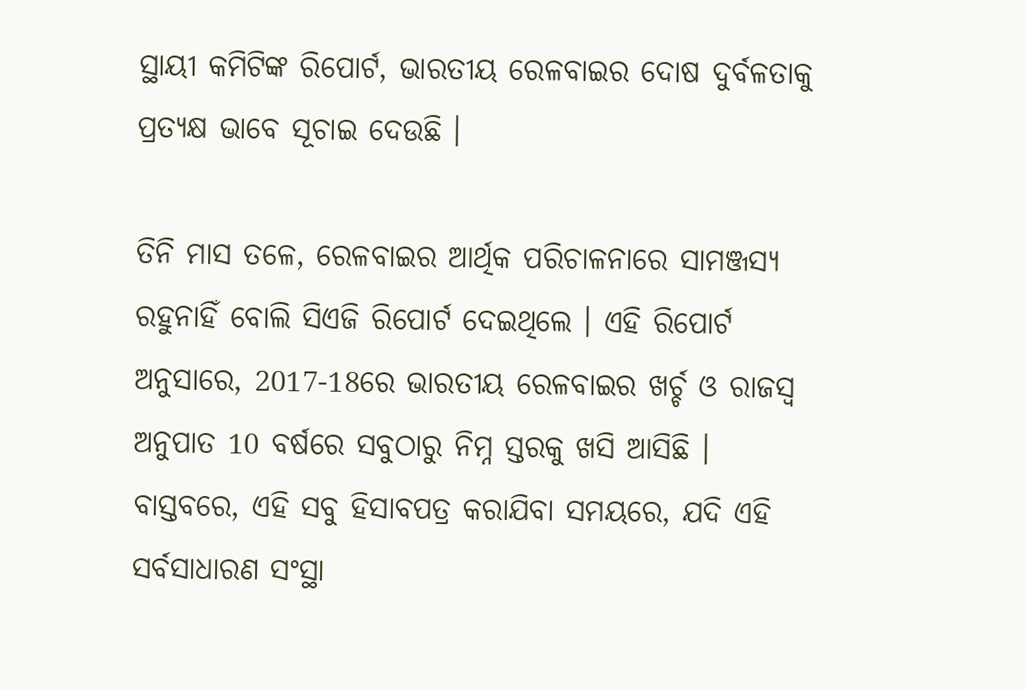ସ୍ଥାୟୀ କମିଟିଙ୍କ ରିପୋର୍ଟ, ଭାରତୀୟ ରେଳବାଇର ଦୋଷ ଦୁର୍ବଳତାକୁ ପ୍ରତ୍ୟକ୍ଷ ଭାବେ ସୂଚାଇ ଦେଉଛି ।

ତିନି ମାସ ତଳେ, ରେଳବାଇର ଆର୍ଥିକ ପରିଚାଳନାରେ ସାମଞ୍ଜସ୍ୟ ରହୁନାହିଁ ବୋଲି ସିଏଜି ରିପୋର୍ଟ ଦେଇଥିଲେ । ଏହି ରିପୋର୍ଟ ଅନୁସାରେ, 2017-18ରେ ଭାରତୀୟ ରେଳବାଇର ଖର୍ଚ୍ଚ ଓ ରାଜସ୍ବ ଅନୁପାତ 10 ବର୍ଷରେ ସବୁଠାରୁ ନିମ୍ନ ସ୍ତରକୁ ଖସି ଆସିଛି । ବାସ୍ତବରେ, ଏହି ସବୁ ହିସାବପତ୍ର କରାଯିବା ସମୟରେ, ଯଦି ଏହି ସର୍ବସାଧାରଣ ସଂସ୍ଥା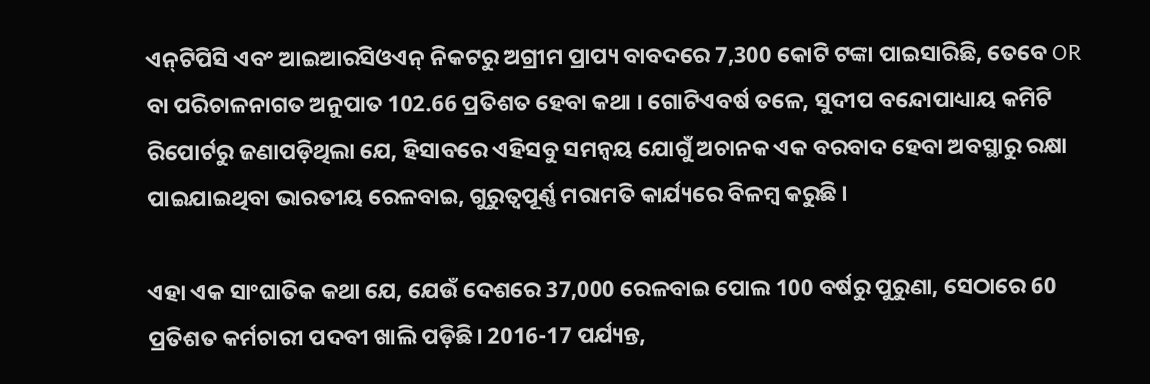ଏନ୍‌ଟିପିସି ଏବଂ ଆଇଆରସିଓଏନ୍‌ ନିକଟରୁ ଅଗ୍ରୀମ ପ୍ରାପ୍ୟ ବାବଦରେ 7,300 କୋଟି ଟଙ୍କା ପାଇସାରିଛି, ତେବେ OR ବା ପରିଚାଳନାଗତ ଅନୁପାତ 102.66 ପ୍ରତିଶତ ହେବା କଥା । ଗୋଟିଏବର୍ଷ ତଳେ, ସୁଦୀପ ବନ୍ଦୋପାଧ୍ୟାୟ କମିଟି ରିପୋର୍ଟରୁ ଜଣାପଡ଼ିଥିଲା ଯେ, ହିସାବରେ ଏହିସବୁ ସମନ୍ବୟ ଯୋଗୁଁ ଅଚାନକ ଏକ ବରବାଦ ହେବା ଅବସ୍ଥାରୁ ରକ୍ଷା ପାଇଯାଇଥିବା ଭାରତୀୟ ରେଳବାଇ, ଗୁରୁତ୍ବପୂର୍ଣ୍ଣ ମରାମତି କାର୍ଯ୍ୟରେ ବିଳମ୍ବ କରୁଛି ।

ଏହା ଏକ ସାଂଘାତିକ କଥା ଯେ, ଯେଉଁ ଦେଶରେ 37,000 ରେଳବାଇ ପୋଲ 100 ବର୍ଷରୁ ପୁରୁଣା, ସେଠାରେ 60 ପ୍ରତିଶତ କର୍ମଚାରୀ ପଦବୀ ଖାଲି ପଡ଼ିଛି। 2016-17 ପର୍ଯ୍ୟନ୍ତ,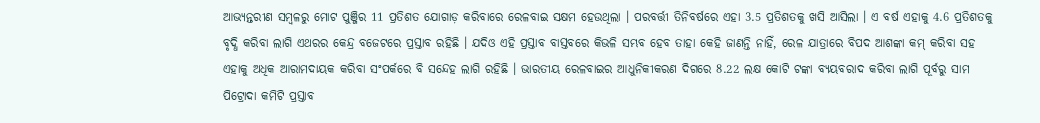ଆଭ୍ୟନ୍ତରୀଣ ସମ୍ବଳରୁ ମୋଟ ପୁଞ୍ଜିର 11 ପ୍ରତିଶତ ଯୋଗାଡ଼ କରିବାରେ ରେଳବାଇ ସକ୍ଷମ ହେଉଥିଲା । ପରବର୍ତ୍ତୀ ତିନିବର୍ଷରେ ଏହା 3.5 ପ୍ରତିଶତକୁ ଖସି ଆସିଲା । ଏ ବର୍ଷ ଏହାକୁ 4.6 ପ୍ରତିଶତକୁ ବୃଦ୍ଧି କରିବା ଲାଗି ଏଥରର କେନ୍ଦ୍ର ବଜେଟରେ ପ୍ରସ୍ତାବ ରହିଛି । ଯଦିଓ ଏହି ପ୍ରସ୍ତାବ ବାସ୍ତବରେ କିଭଳି ସମ୍ଭବ ହେବ ତାହା କେହି ଜାଣନ୍ତି ନାହିଁ, ରେଳ ଯାତ୍ରାରେ ବିପଦ ଆଶଙ୍କା କମ୍‌ କରିବା ସହ ଏହାକୁ ଅଧିକ ଆରାମଦାୟକ କରିବା ସଂପର୍କରେ ବି ସନ୍ଦେହ ଲାଗି ରହିଛି । ଭାରତୀୟ ରେଳବାଇର ଆଧୁନିକୀକରଣ ଦିଗରେ 8.22 ଲକ୍ଷ କୋଟି ଟଙ୍କା ବ୍ୟୟବରାଦ କରିବା ଲାଗି ପୂର୍ବରୁ ସାମ ପିଟ୍ରୋଦା କମିଟି ପ୍ରସ୍ତାବ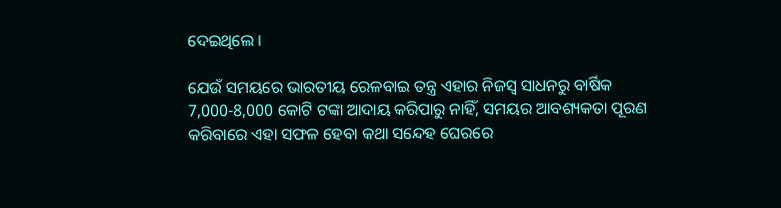ଦେଇଥିଲେ ।

ଯେଉଁ ସମୟରେ ଭାରତୀୟ ରେଳବାଇ ତନ୍ତ୍ର ଏହାର ନିଜସ୍ବ ସାଧନରୁ ବାର୍ଷିକ 7,000-8,000 କୋଟି ଟଙ୍କା ଆଦାୟ କରିପାରୁ ନାହିଁ, ସମୟର ଆବଶ୍ୟକତା ପୂରଣ କରିବାରେ ଏହା ସଫଳ ହେବା କଥା ସନ୍ଦେହ ଘେରରେ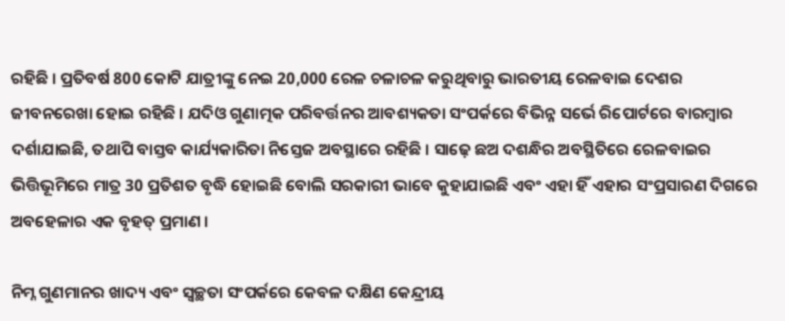ରହିଛି । ପ୍ରତିବର୍ଷ 800 କୋଟି ଯାତ୍ରୀଙ୍କୁ ନେଇ 20,000 ରେଳ ଚଳାଚଳ କରୁଥିବାରୁ ଭାରତୀୟ ରେଳବାଇ ଦେଶର ଜୀବନରେଖା ହୋଇ ରହିଛି । ଯଦିଓ ଗୁଣାତ୍ମକ ପରିବର୍ତ୍ତନର ଆବଶ୍ୟକତା ସଂପର୍କରେ ବିଭିନ୍ନ ସର୍ଭେ ରିପୋର୍ଟରେ ବାରମ୍ବାର ଦର୍ଶାଯାଇଛି, ତଥାପି ବାସ୍ତବ କାର୍ଯ୍ୟକାରିତା ନିସ୍ତେଜ ଅବସ୍ଥାରେ ରହିଛି । ସାଢ଼େ ଛଅ ଦଶନ୍ଧିର ଅବସ୍ଥିତିରେ ରେଳବାଇର ଭିତ୍ତିଭୂମିରେ ମାତ୍ର 30 ପ୍ରତିଶତ ବୃଦ୍ଧି ହୋଇଛି ବୋଲି ସରକାରୀ ଭାବେ କୁହାଯାଇଛି ଏବଂ ଏହା ହିଁ ଏହାର ସଂପ୍ରସାରଣ ଦିଗରେ ଅବହେଳାର ଏକ ବୃହତ୍‌ ପ୍ରମାଣ ।

ନିମ୍ନ ଗୁଣମାନର ଖାଦ୍ୟ ଏବଂ ସ୍ବଚ୍ଛତା ସଂପର୍କରେ କେବଳ ଦକ୍ଷିଣ କେନ୍ଦ୍ରୀୟ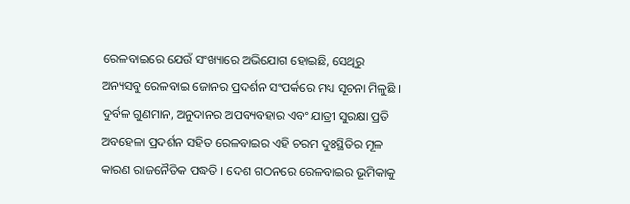ରେଳବାଇରେ ଯେଉଁ ସଂଖ୍ୟାରେ ଅଭିଯୋଗ ହୋଇଛି, ସେଥିରୁ ଅନ୍ୟସବୁ ରେଳବାଇ ଜୋନର ପ୍ରଦର୍ଶନ ସଂପର୍କରେ ମଧ୍ୟ ସୂଚନା ମିଳୁଛି । ଦୁର୍ବଳ ଗୁଣମାନ, ଅନୁଦାନର ଅପବ୍ୟବହାର ଏବଂ ଯାତ୍ରୀ ସୁରକ୍ଷା ପ୍ରତି ଅବହେଳା ପ୍ରଦର୍ଶନ ସହିତ ରେଳବାଇର ଏହି ଚରମ ଦୁଃସ୍ଥିତିର ମୂଳ କାରଣ ରାଜନୈତିକ ପଦ୍ଧତି । ଦେଶ ଗଠନରେ ରେଳବାଇର ଭୂମିକାକୁ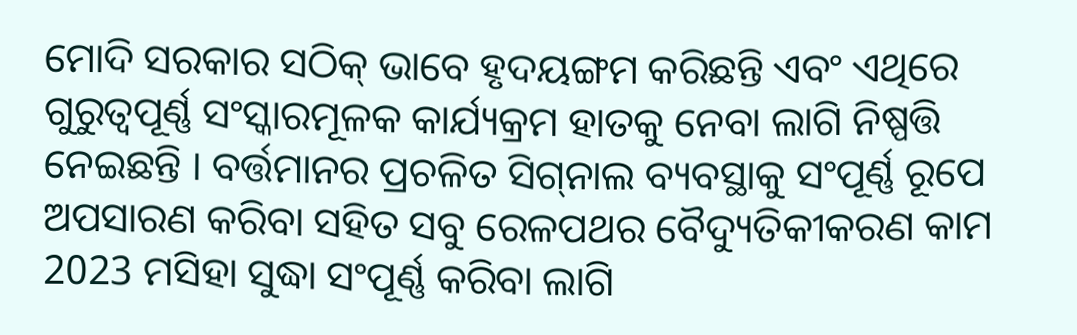ମୋଦି ସରକାର ସଠିକ୍‌ ଭାବେ ହୃଦୟଙ୍ଗମ କରିଛନ୍ତି ଏବଂ ଏଥିରେ ଗୁରୁତ୍ବପୂର୍ଣ୍ଣ ସଂସ୍କାରମୂଳକ କାର୍ଯ୍ୟକ୍ରମ ହାତକୁ ନେବା ଲାଗି ନିଷ୍ପତ୍ତି ନେଇଛନ୍ତି । ବର୍ତ୍ତମାନର ପ୍ରଚଳିତ ସିଗ୍‌ନାଲ ବ୍ୟବସ୍ଥାକୁ ସଂପୂର୍ଣ୍ଣ ରୂପେ ଅପସାରଣ କରିବା ସହିତ ସବୁ ରେଳପଥର ବୈଦ୍ୟୁତିକୀକରଣ କାମ 2023 ମସିହା ସୁଦ୍ଧା ସଂପୂର୍ଣ୍ଣ କରିବା ଲାଗି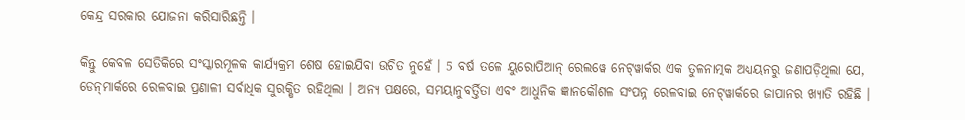କେନ୍ଦ୍ର ସରକାର ଯୋଜନା କରିସାରିଛନ୍ତି ।

କିନ୍ତୁ କେବଳ ସେତିକିରେ ସଂସ୍କାରମୂଳକ କାର୍ଯ୍ୟକ୍ରମ ଶେଷ ହୋଇଯିବା ଉଚିତ ନୁହେଁ । 5 ବର୍ଷ ତଳେ ୟୁରୋପିଆନ୍‌ ରେଲୱେ ନେଟ୍‌ୱାର୍କର ଏକ ତୁଳନାତ୍ମକ ଅଧ୍ୟୟନରୁ ଜଣାପଡ଼ିଥିଲା ଯେ, ଡେନ୍‌ମାର୍କରେ ରେଳବାଇ ପ୍ରଣାଳୀ ସର୍ବାଧିକ ସୁରକ୍ଷିତ ରହିଥିଲା । ଅନ୍ୟ ପକ୍ଷରେ, ସମୟାନୁବର୍ତ୍ତିତା ଏବଂ ଆଧୁନିକ ଜ୍ଞାନକୌଶଳ ସଂପନ୍ନ ରେଳବାଇ ନେଟ୍‌ୱାର୍କରେ ଜାପାନର ଖ୍ୟାତି ରହିଛି ।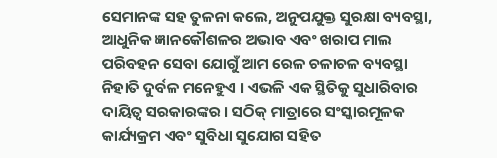ସେମାନଙ୍କ ସହ ତୁଳନା କଲେ, ଅନୁପଯୁକ୍ତ ସୁରକ୍ଷା ବ୍ୟବସ୍ଥା, ଆଧୁନିକ ଜ୍ଞାନକୌଶଳର ଅଭାବ ଏବଂ ଖରାପ ମାଲ ପରିବହନ ସେବା ଯୋଗୁଁ ଆମ ରେଳ ଚଳାଚଳ ବ୍ୟବସ୍ଥା ନିହାତି ଦୁର୍ବଳ ମନେହୁଏ । ଏଭଳି ଏକ ସ୍ଥିତିକୁ ସୁଧାରିବାର ଦାୟିତ୍ବ ସରକାରଙ୍କର । ସଠିକ୍‌ ମାତ୍ରାରେ ସଂସ୍କାରମୂଳକ କାର୍ଯ୍ୟକ୍ରମ ଏବଂ ସୁବିଧା ସୁଯୋଗ ସହିତ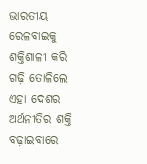ଭାରତୀୟ ରେଳବାଇକୁ ଶକ୍ତିଶାଳୀ କରି ଗଢ଼ି ତୋଳିଲେ ଏହା ଦେଶର ଅର୍ଥନୀତିର ଶକ୍ତି ବଢ଼ାଇବାରେ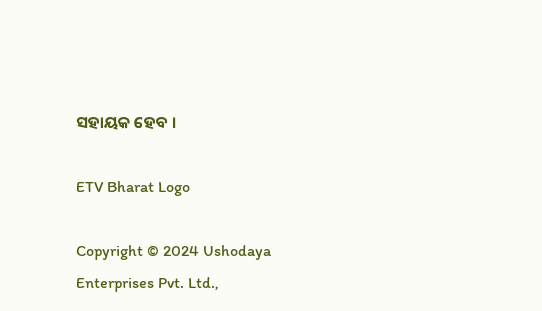ସହାୟକ ହେବ ।

ETV Bharat Logo

Copyright © 2024 Ushodaya Enterprises Pvt. Ltd.,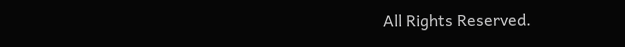All Rights Reserved.